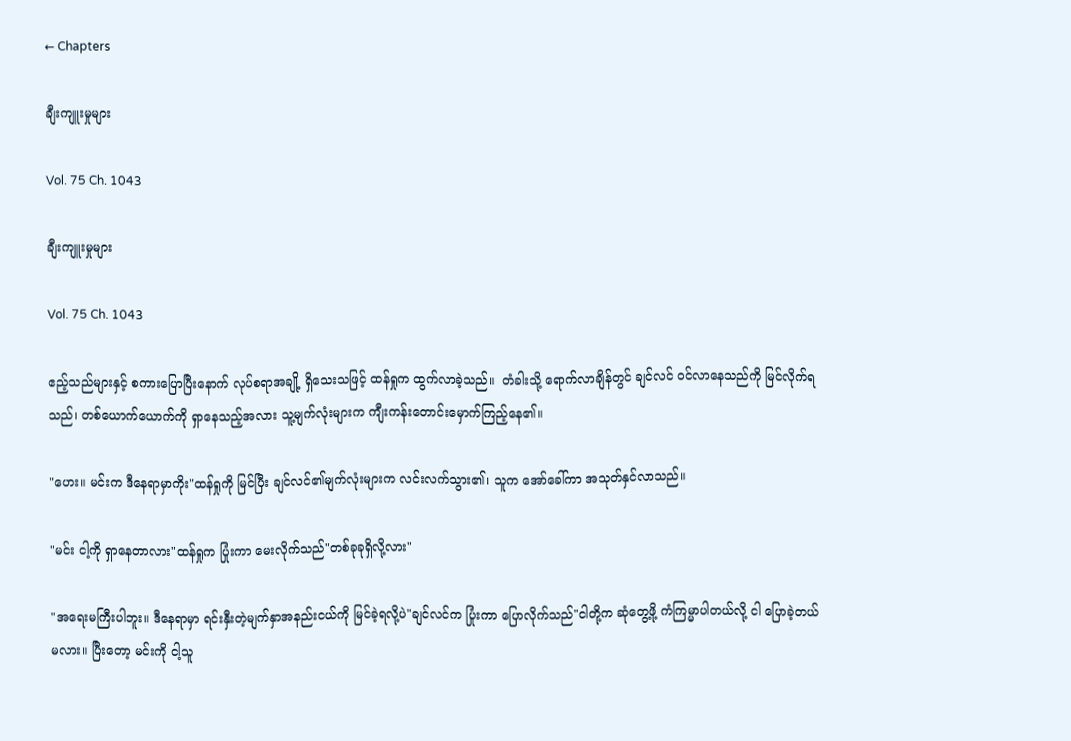← Chapters

ချီးကျူးမှုများ

Vol. 75 Ch. 1043

ချီးကျူးမှုများ

Vol. 75 Ch. 1043

ဧည့်သည်များနှင့် စကားပြောပြီးနောက် လုပ်စရာအချို့ ရှိသေးသဖြင့် ထန်ရှုက ထွက်လာခဲ့သည်။  တံခါးသို့ ရောက်လာချိန်တွင် ချင်လင် ဝင်လာ‌နေသည်ကို မြင်လိုက်ရသည်၊ တစ်ယောက်ယောက်ကို ရှာနေသည့်အလား သူ့မျက်လုံးများက ကျီးကန်းတောင်းမှောက်ကြည့်နေ၏။

"ဟေး။ မင်းက ဒီ‌နေရာမှာကိုး"ထန်ရှုကို မြင်ပြီး ချင်လင်၏မျက်လုံးများက လင်းလက်သွား၏၊ သူက အော်ခေါ်ကာ အသုတ်နှင်လာသည်။

"မင်း ငါ့ကို ရှာနေတာလား"ထန်ရှုက ပြုံးကာ မေးလိုက်သည်"တစ်ခုခုရှိလို့လား"

"အရေးမကြီးပါဘူး။ ဒီနေရာမှာ ရင်းနှီးတဲ့မျက်နှာအနည်းငယ်ကို မြင်ခဲ့ရလို့ပဲ"ချင်လင်က ပြုံးကာ ပြောလိုက်သည်"ငါတို့က ဆုံတွေ့ဖို့ ကံကြမ္မာပါတယ်လို့ ငါ ပြောခဲ့တယ်မလား။ ပြီးတော့ မင်းကို ငါ့သူ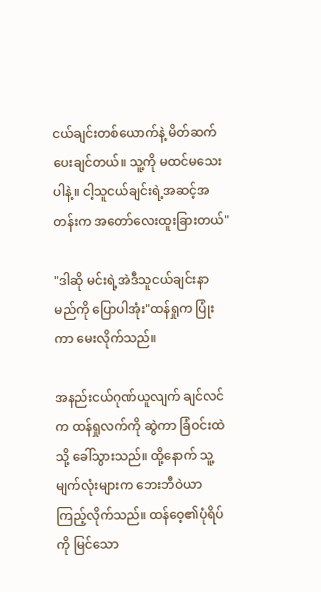ငယ်ချင်းတစ်ယောက်နဲ့ မိတ်ဆက်ပေးချင်တယ်။ သူ့ကို မထင်မသေးပါနဲ့။ ငါ့သူငယ်ချင်းရဲ့အဆင့်အတန်းက အတော်လေးထူးခြားတယ်"

"ဒါဆို မင်းရဲ့အဲဒီသူငယ်ချင်းနာမည်ကို ပြောပါအုံး"ထန်ရှုက ပြုံးကာ မေးလိုက်သည်။

အနည်းငယ်ဂုဏ်ယူလျက် ချင်လင်က ထန်ရှုလက်ကို ဆွဲကာ ခြံဝင်းထဲသို့ ခေါ်သွားသည်။ ထို့နောက် သူ့မျက်လုံးများက ဘေးဘီဝဲယာ ကြည့်လိုက်သည်။ ထန်ဝေ့၏ပုံရိပ်ကို မြင်သော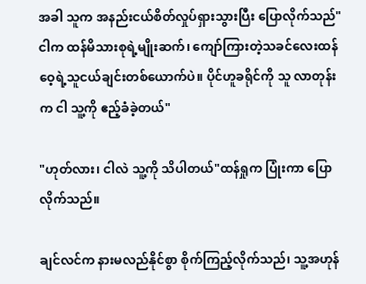အခါ သူက အနည်းငယ်စိတ်လှုပ်ရှားသွားပြီး ပြောလိုက်သည်"ငါက ထန်မိသားစုရဲ့မျိုးဆက်၊ ကျော်ကြားတဲ့သခင်လေးထန်ဝေ့ရဲ့သူငယ်ချင်းတစ်ယောက်ပဲ။ ပိုင်ဟူခရိုင်ကို သူ လာတုန်းက ငါ သူ့ကို ဧည့်ခံခဲ့တယ်"

"ဟုတ်လား၊ ငါလဲ သူ့ကို သိပါတယ်"ထန်ရှုက ပြုံးကာ ပြောလိုက်သည်။

ချင်လင်က နားမလည်နိုင်စွာ စိုက်ကြည့်လိုက်သည်၊ သူ့အဟုန်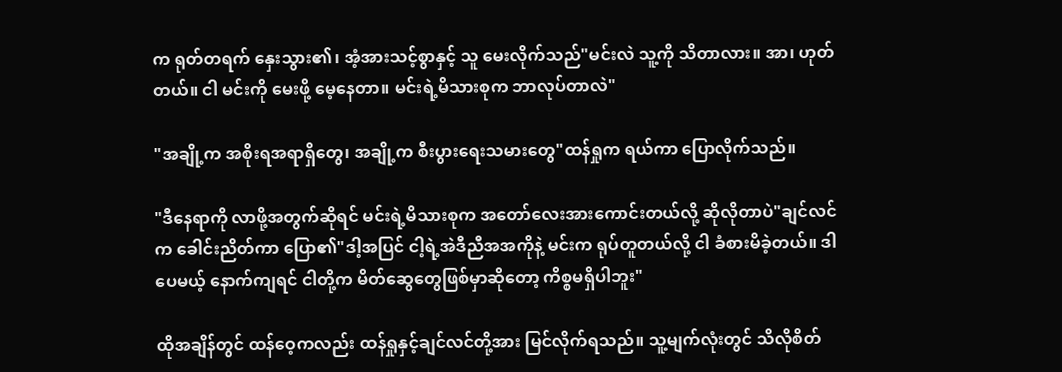က ရုတ်တရက် နှေးသွား၏၊ အံ့အားသင့်စွာနှင့် သူ မေးလိုက်သည်"မင်းလဲ သူ့ကို သိတာလား။ အာ၊ ဟုတ်တယ်။ ငါ မင်းကို မေးဖို့ မေ့နေတာ။ မင်းရဲ့မိသားစုက ဘာလုပ်တာလဲ"

"အချို့က အစိုးရအရာရှိတွေ၊ အချို့က စီးပွားရေးသမားတွေ"ထန်ရှုက ရယ်ကာ ပြောလိုက်သည်။

"ဒီ‌‌နေရာကို လာဖို့အတွက်ဆိုရင် မင်းရဲ့မိသားစုက အတော်လေးအားကောင်းတယ်လို့ ဆိုလိုတာပဲ"ချင်လင်က ခေါင်းညိတ်ကာ ပြော၏"ဒါ့အပြင် ငါ့ရဲ့အဲဒီညီအအကိုနဲ့ မင်းက ရုပ်တူတယ်လို့ ငါ ခံစားမိခဲ့တယ်။ ဒါပေမယ့် နောက်ကျရင် ငါတို့က မိတ်ဆွေတွေဖြစ်မှာဆိုတော့ ကိစ္စမရှိပါဘူး"

ထိုအချိန်တွင် ထန်ဝေ့ကလည်း ထန်ရှုနှင့်ချင်လင်တို့အား မြင်လိုက်ရသည်။ သူ့မျက်လုံးတွင် သိလိုစိတ်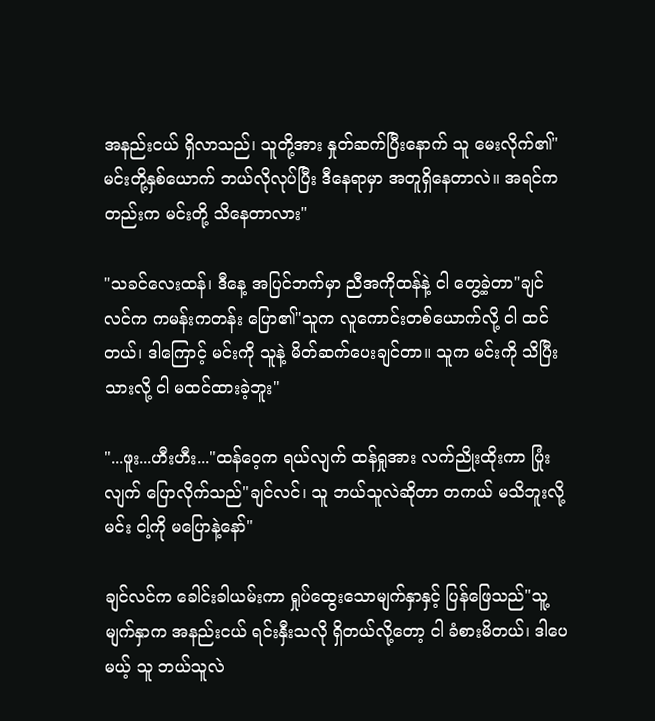အနည်းငယ် ရှိလာသည်၊ သူတို့အား နှုတ်ဆက်ပြီးနောက် သူ မေးလိုက်၏"မင်းတို့နှစ်ယောက် ဘယ်လိုလုပ်ပြီး ဒီနေရာမှာ အတူရှိနေတာလဲ။ အရင်ကတည်းက မင်းတို့ သိနေတာလား"

"သခင်လေးထန်၊ ဒီ‌‌နေ့ အပြင်ဘက်မှာ ညီအကိုထန်နဲ့ ငါ ‌တွေ့ခဲ့တာ"ချင်လင်က ကမန်းကတန်း ပြော၏"သူက လူကောင်းတစ်ယောက်လို့ ငါ ထင်တယ်၊ ဒါကြောင့် မင်းကို သူနဲ့ မိတ်ဆက်ပေးချင်တာ။ သူက မင်းကို သိ‌ပြီးသားလို့ ငါ မထင်ထားခဲ့ဘူး"

"...ဖူး...ဟီးဟီး..."ထန်ဝေ့က ရယ်လျက် ထန်ရှုအား လက်ညိုးထိုးကာ ပြုံးလျက် ပြောလိုက်သည်"ချင်လင်၊ သူ ဘယ်သူလဲဆိုတာ တကယ် မသိဘူးလို့ မင်း ငါ့ကို မပြောနဲ့နော်"

ချင်လင်က ခေါင်းခါယမ်းကာ ရှုပ်ထွေးသောမျက်နှာနှင့် ပြန်ဖြေသည်"သူ့မျက်နှာက အနည်းငယ် ရင်းနှီးသလို ရှိတယ်လို့တော့ ငါ ခံစားမိတယ်၊ ဒါပေမယ့် သူ ဘယ်သူလဲ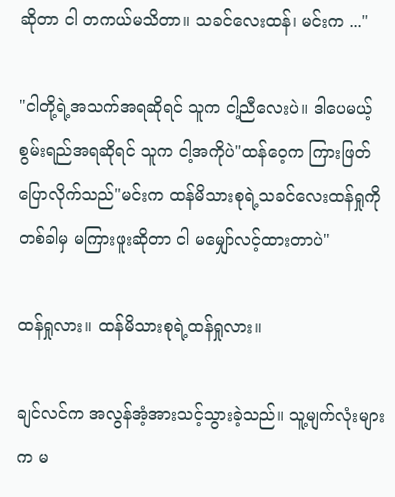ဆိုတာ ငါ တကယ်မသိတာ။ သခင်လေးထန်၊ မင်းက ..."

"ငါတို့ရဲ့အသက်အရဆိုရင် သူက ငါ့ညီလေးပဲ။ ဒါပေမယ့် စွမ်းရည်အရဆိုရင် သူက ငါ့အကိုပဲ"ထန်ဝေ့က ကြားဖြတ်ပြောလိုက်သည်"မင်းက ထန်မိသားစုရဲ့သခင်လေးထန်ရှုကို တစ်ခါမှ မကြားဖူးဆိုတာ ငါ မမျှော်လင့်ထားတာပဲ"

ထန်ရှုလား။ ထန်မိသားစုရဲ့ထန်ရှုလား။

ချင်လင်က အလွန်အံ့အားသင့်သွားခဲ့သည်။ သူ့မျက်လုံးများက မ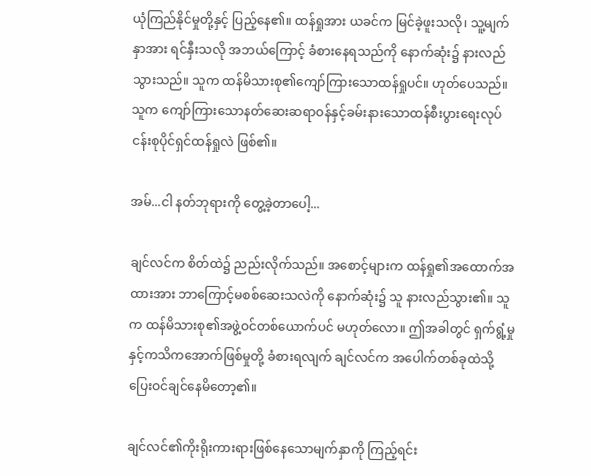ယုံကြည်နိုင်မှုတို့နှင့် ပြည့်နေ၏။ ထန်ရှုအား ယခင်က မြင်ခဲ့ဖူးသလို၊ သူ့မျက်နှာအား ရင်နှီးသလို အဘယ်ကြောင့် ခံစားနေရသည်ကို နောက်ဆုံး၌ နားလည်သွားသည်။ သူက ထန်မိသားစု၏ကျော်ကြားသောထန်ရှုပင်။ ဟုတ်ပေသည်။ သူက ကျော်ကြားသောနတ်ဆေးဆရာဝန်နှင့်ခမ်းနားသောထန်စီးပွားရေးလုပ်ငန်းစုပိုင်ရှင်ထန်ရှုလဲ ဖြစ်၏။

အမ်...ငါ နတ်ဘုရားကို တွေ့ခဲ့တာပေါ့...

ချင်လင်က စိတ်ထဲ၌ ညည်းလိုက်သည်။ အစောင့်များက ထန်ရှု၏အထောက်အထားအား ဘာကြောင့်မစစ်ဆေးသလဲကို နောက်ဆုံး၌ သူ နားလည်သွား၏။ သူက ထန်မိသားစု၏အဖွဲ့ဝင်တစ်ယောက်ပင် မဟုတ်လော။ ဤအခါတွင် ရှက်ရွံ့မှုနှင့်ကသိကအောက်ဖြစ်မှုတို့ ခံစားရလျက် ချင်လင်က အပေါက်တစ်ခုထဲသို့ ပြေးဝင်ချင်နေမိတော့၏။

ချင်လင်၏ကိုးရိုးကားရားဖြစ်နေသောမျက်နှာကို ကြည့်ရင်း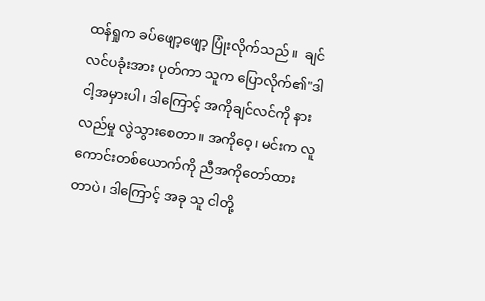ထန်ရှုက ခပ်ဖျော့ဖျော့ ပြုံးလိုက်သည်။  ချင်လင်ပခုံးအား ပုတ်ကာ သူက ပြောလိုက်၏"ဒါ ငါ့အမှားပါ၊ ဒါကြောင့် အကိုချင်လင်ကို နားလည်မှု လွဲသွားစေတာ။ အကိုဝေ့၊ မင်းက လူကောင်းတစ်ယောက်ကို ညီအကိုတော်ထားတာပဲ၊ ဒါကြောင့် အခု သူ ငါတို့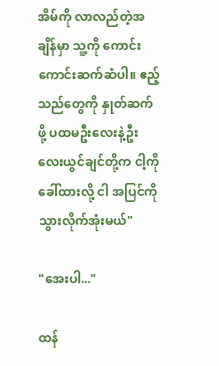အိမ်ကို လာလည်တဲ့အချိန်မှာ သူ့ကို ကောင်းကောင်းဆက်ဆံပါ။ ဧည့်သည်‌တွေကို နှုတ်ဆက်ဖို့ ပထမဦးလေးနဲ့ဦးလေးယွင်ချင်တို့က ငါ့ကို ခေါ်ထားလို့ ငါ အပြင်ကို သွားလိုက်အုံးမယ်"

"အေးပါ..."

ထန်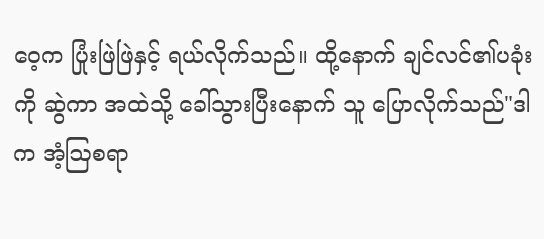ဝေ့က ပြုံးဖြဲဖြဲနှင့် ရယ်လိုက်သည်။ ထို့နောက် ချင်လင်၏ပခုံးကို ဆွဲကာ ‌အထဲသို့ ခေါ်သွားပြီးနောက် သူ ပြောလိုက်သည်"ဒါက အံ့ဩစရာ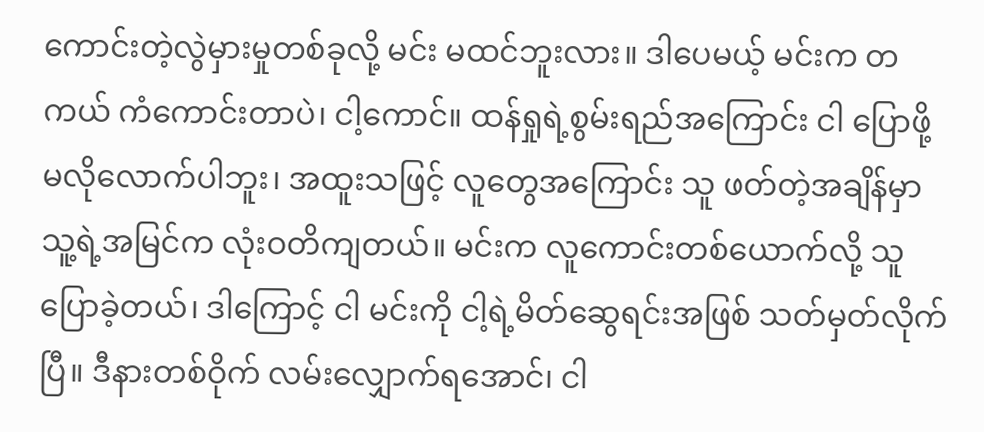ကောင်းတဲ့လွဲမှားမှုတစ်ခုလို့ မင်း မထင်ဘူးလား။ ဒါပေမယ့် မင်းက တကယ် ကံကောင်းတာပဲ၊ ငါ့ကောင်။ ထန်ရှုရဲ့စွမ်းရည်အကြောင်း ငါ ပြောဖို့ မလိုလောက်ပါဘူး၊ အထူးသဖြင့် လူတွေအကြောင်း သူ ဖတ်တဲ့အချိန်မှာ သူ့ရဲ့အမြင်က လုံးဝတိကျတယ်။ မင်းက လူကောင်းတစ်ယောက်လို့ သူ ပြောခဲ့တယ်၊ ဒါကြောင့် ငါ မင်းကို ငါ့ရဲ့မိတ်ဆွေရင်းအဖြစ် သတ်မှတ်လိုက်ပြီ။ ဒီနားတစ်ဝိုက် လမ်းလျှောက်ရအောင်၊ ငါ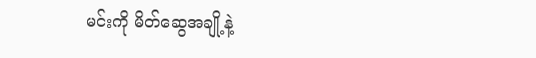မင်းကို မိတ်ဆွေအချို့နဲ့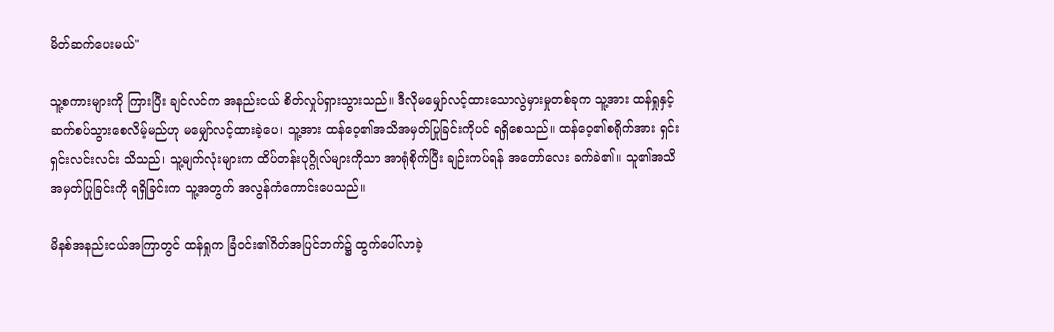မိတ်ဆက်ပေးမယ်"

သူ့စကားများကို ကြားပြီး ချင်လင်က အနည်းငယ် စိတ်လှုပ်ရှားသွားသည်။ ဒီလိုမမျှော်လင့်ထားသောလွဲမှားမှုတစ်ခုက သူ့အား ထန်ရှုနှင့် ဆက်စပ်သွားစေလိမ့်မည်ဟု မမျှော်လင့်ထားခဲ့ပေ၊ သူ့အား ထန်ဝေ့၏အသိအမှတ်ပြုခြင်းကိုပင် ရရှိစေသည်။ ထန်ဝေ့၏စရိုက်အား ရှင်းရှင်းလင်းလင်း သိသည်၊ သူ့မျက်လုံးများက ထိပ်တန်းပုဂ္ဂိုလ်များကိုသာ အာရုံစိုက်ပြီး ချဉ်းကပ်ရန် အတော်‌လေး ခက်ခဲ၏။ သူ၏အသိအမှတ်ပြုခြင်းကို ရရှိခြင်းက သူ့အတွက် အလွန်ကံကောင်းပေသည်။

မိနစ်အနည်းငယ်အကြာတွင် ထန်ရှုက ခြံဝင်း၏ဂိတ်အပြင်ဘက်၌ ထွက်ပေါ်လာခဲ့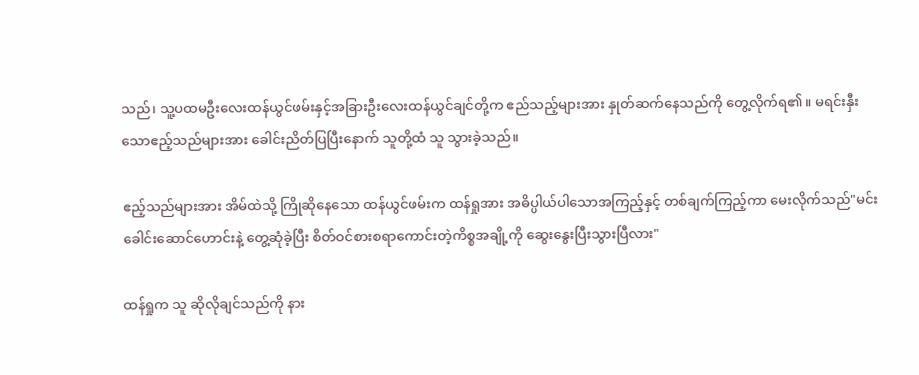သည်၊ သူ့ပထမဦးလေးထန်ယွင်ဖမ်းနှင့်အခြားဦးလေးထန်ယွင်ချင်တို့က ဧည်သည့်များအား နှုတ်ဆက်နေသည်ကို တွေ့လိုက်ရ၏။ မရင်းနှီးသောဧည့်သည်များအား ခေါင်းညိတ်ပြပြီးနောက် သူတို့ထံ သူ သွားခဲ့သည်။

ဧည့်သည်များအား အိမ်ထဲသို့ ကြိုဆိုနေသော ထန်ယွင်ဖမ်းက ထန်ရှုအား အဓိပ္ပါယ်ပါသောအကြည့်နှင့် တစ်ချက်ကြည့်ကာ မေးလိုက်သည်"မင်း ခေါင်းဆောင်ဟောင်းနဲ့ တွေ့ဆုံခဲ့ပြီး စိတ်ဝင်စားစရာကောင်းတဲ့ကိစ္စအချို့ကို ဆွေးနွေးပြီးသွားပြီလား"

ထန်ရှုက သူ ဆိုလိုချင်သည်ကို နား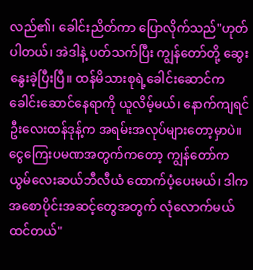လည်၏၊ ခေါင်းညိတ်ကာ ပြောလိုက်သည်"ဟုတ်ပါတယ်၊ အဲဒါနဲ့ ပတ်သက်ပြီး ကျွန်တော်တို့ ဆွေးနွေးခဲ့ပြီးပြီ။ ထန်မိသားစုရဲ့ခေါင်းဆောင်က ခေါင်းဆောင်‌နေရာကို ယူလိမ့်မယ်၊ နောက်ကျရင် ဦးလေးထန်ဒုန့်က အရမ်းအလုပ်များတော့မှာပဲ။ ငွေကြေးပမဏအတွက်ကတော့ ကျွန်တော်က ယွမ်လေးဆယ်ဘီလီယံ ထောက်ပံ့ပေးမယ်၊ ဒါက အစောပိုင်းအဆင့်တွေအတွက် လုံလောက်မယ်ထင်တယ်"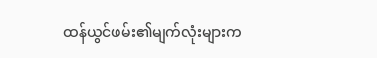ထန်ယွင်ဖမ်း၏မျက်လုံးများက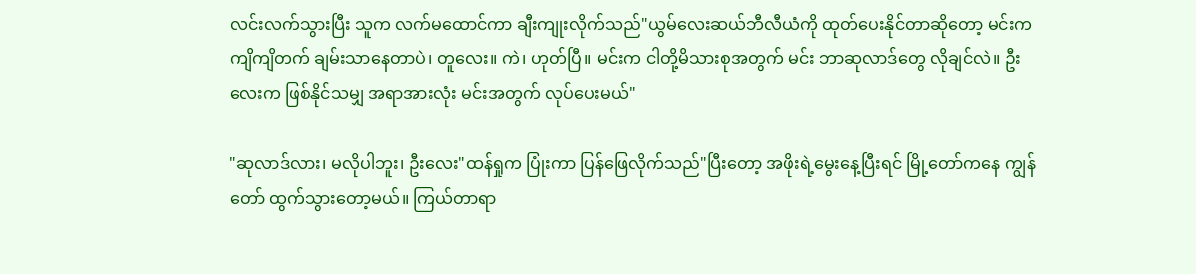လင်းလက်သွားပြီး သူက လက်မထောင်ကာ ချီးကျုးလိုက်သည်"ယွမ်လေးဆယ်ဘီလီယံကို ထုတ်‌ပေးနိုင်တာဆို‌တော့ မင်းက ကျိကျိတက် ချမ်းသာနေတာပဲ၊ တူလေး။ ကဲ၊ ဟုတ်ပြီ။ မင်းက ငါတို့မိသားစုအတွက် မင်း ဘာဆုလာဒ်တွေ လိုချင်လဲ။ ဦးလေးက ဖြစ်နိုင်သမျှ အရာအားလုံး မင်းအတွက် လုပ်ပေးမယ်"

"ဆုလာဒ်လား၊ မလိုပါဘူး၊ ဦးလေး"ထန်ရှုက ပြုံးကာ ပြန်ဖြေလိုက်သည်"ပြီးတော့ အဖိုးရဲ့မွေးနေ့ပြီးရင် မြို့တော်က‌နေ ကျွန်တော် ထွက်သွားတော့မယ်။ ကြယ်တာရာ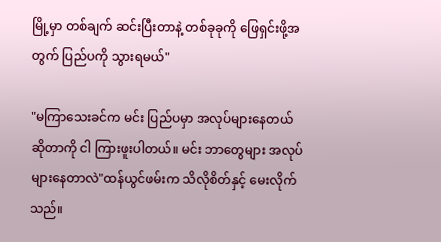မြို့မှာ တစ်ချက် ဆင်းပြီး‌တာနဲ့ တစ်ခုခုကို ဖြေရှင်းဖို့အတွက် ပြည်ပကို သွားရမယ်"

"မကြာသေးခင်က မင်း ပြည်ပမှာ အလုပ်များနေတယ်ဆိုတာကို ငါ ကြားဖူးပါတယ်။ မင်း ဘာတွေများ အလုပ်များနေတာလဲ"ထန်ယွင်ဖမ်းက သိလိုစိတ်နှင့် မေးလိုက်သည်။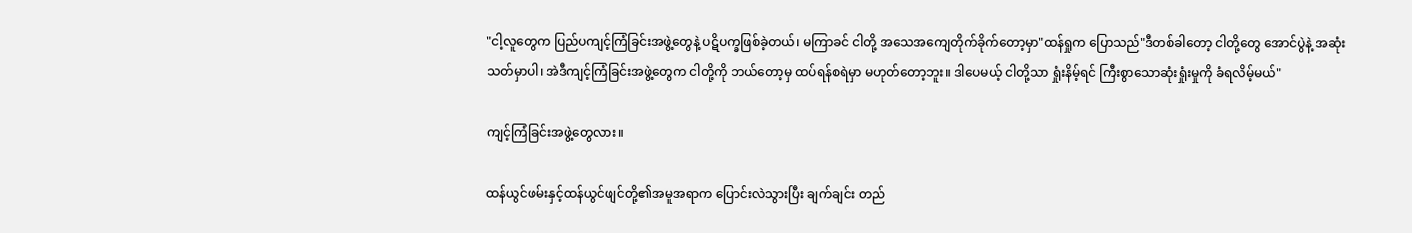"ငါ့လူတွေက ပြည်ပကျင့်ကြံခြင်းအဖွဲ့တွေနဲ့ ပဋိပက္ခဖြစ်ခဲ့တယ်၊ မကြာခင် ငါတို့ အသေအကျေတိုက်ခိုက်တော့မှာ"ထန်ရှုက ပြောသည်"ဒီတစ်ခါတော့ ငါတို့တွေ အောင်ပွဲ‌နဲ့ အဆုံးသတ်မှာပါ၊ အဲဒီကျင့်ကြံခြင်းအဖွဲ့တွေက ငါတို့ကို ဘယ်တော့မှ ထပ်ရန်စရဲမှာ မဟုတ်တော့ဘူး။ ဒါပေမယ့် ငါတို့သာ ရှုံးနိမ့်ရင် ကြီးစွာသောဆုံးရှုံးမှုကို ခံရလိမ့်မယ်"

ကျင့်ကြံခြင်းအဖွဲ့တွေလား။

ထန်ယွင်ဖမ်းနှင့်ထန်ယွင်ဖျင်တို့၏အမူအရာက ‌ပြောင်းလဲသွားပြီး ချက်ချင်း တည်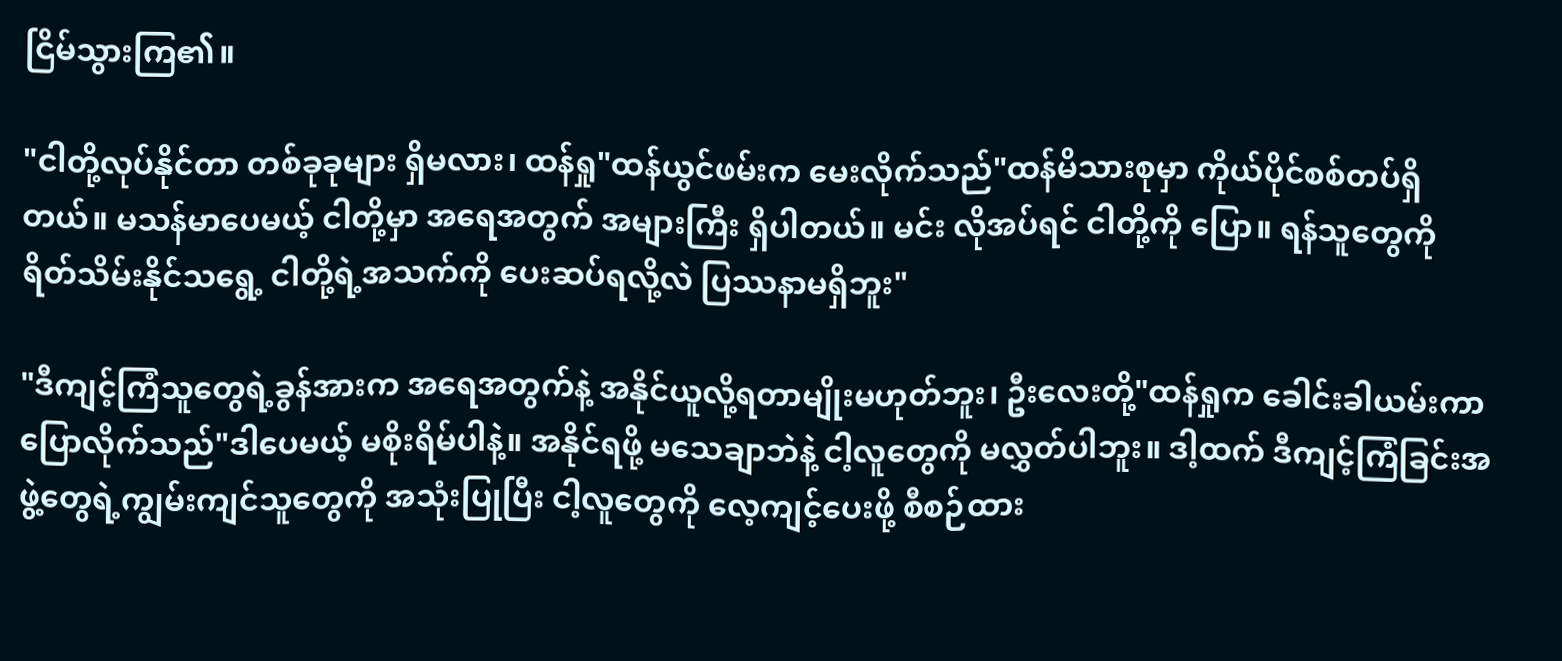ငြိမ်သွားကြ၏။

"ငါတို့လုပ်နိုင်တာ တစ်ခုခုများ ရှိမလား၊ ထန်ရှု"ထန်ယွင်ဖမ်းက မေးလိုက်သည်"ထန်မိသားစုမှာ ကိုယ်ပိုင်စစ်တပ်ရှိတယ်။ မသန်မာပေမယ့် ငါတို့မှာ အရေအတွက် အများကြီး ရှိပါတယ်။ မင်း လိုအပ်ရင် ငါတို့ကို ပြော။ ရန်သူတွေကို ရိတ်သိမ်းနိုင်သရွေ့ ငါတို့ရဲ့အသက်ကို ပေးဆပ်ရလို့လဲ ပြဿနာမရှိဘူး"

"ဒီကျင့်ကြံသူတွေရဲ့ခွန်အားက အရေအတွက်နဲ့ အနိုင်ယူလို့ရတာမျိုးမဟုတ်ဘူး၊ ဦးလေးတို့"ထန်ရှုက ခေါင်းခါယမ်းကာ ပြောလိုက်သည်"ဒါပေမယ့် မစိုးရိမ်ပါနဲ့။ အနိုင်ရဖို့ မသေချာဘဲနဲ့ ငါ့လူတွေကို မလွှတ်ပါဘူး။ ဒါ့ထက် ဒီကျင့်ကြံခြင်းအဖွဲ့တွေရဲ့ကျွမ်းကျင်သူတွေကို အသုံးပြုပြီး ငါ့လူတွေကို လေ့ကျင့်ပေးဖို့ စီစဉ်ထား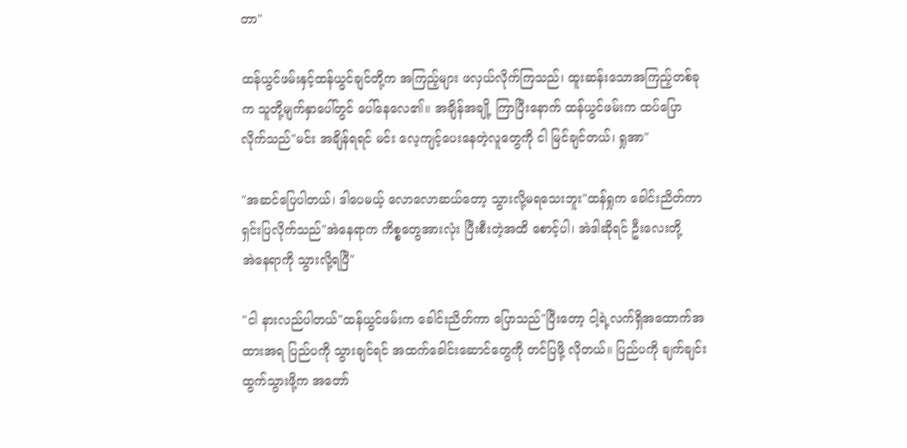တာ"

ထန်ယွင်ဖမ်းနှင့်ထန်ယွင်ချင်တို့က အကြည့်များ ဖလှယ်လိုက်ကြသည်၊ ထူးဆန်းသောအကြည့်တစ်ခုက သူတို့မျက်နှာပေါ်တွင် ပေါ်နေလေ၏။ အချိန်အချို့ ကြာပြီး‌နောက် ထန်ယွင်ဖမ်းက ထပ်ပြောလိုက်သည်"မင်း အချိန်ရရင် မင်း လေ့ကျင့်ပေးနေတဲ့လူတွေကို ငါ မြင်ချင်တယ်၊ ရှုအာ"

"အဆင်ပြေပါတယ်၊ ဒါပေမယ့် လောလောဆယ်တော့ သွားလို့မရသေးဘူး"ထန်ရှုက ခေါင်းညိတ်ကာ ရှင်းပြလိုက်သည်"အဲနေရာက ကိစ္စတွေအားလုံး ပြီးစီးတဲ့အထိ စောင့်ပါ၊ အဲဒါဆိုရင် ဦးလေးတို့ အဲ‌နေရာကို သွားလို့ရပြီ"

"ငါ နားလည်ပါတယ်"ထန်ယွင်ဖမ်းက ခေါင်းညိတ်ကာ ပြောသည်"ပြီးတော့ ငါ့ရဲ့လက်ရှိအထောက်အထားအရ ပြည်ပကို သွားချင်ရင် အထက်ခေါင်းဆောင်တွေကို တင်ပြဖို့ လိုတယ်။ ပြည်ပကို ချက်ချင်း ထွက်သွားဖို့က အတော်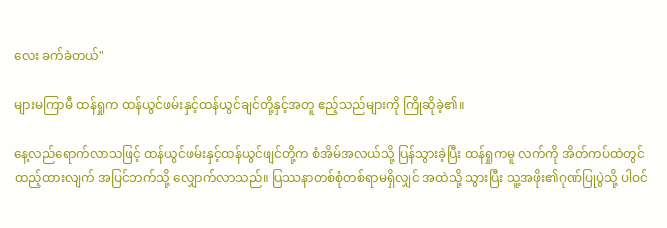လေး ခက်ခဲတယ်"

များမကြာမီ ထန်ရှုက ထန်ယွင်ဖမ်းနှင့်ထန်ယွင်ချင်တို့နှင့်အတူ ဧည့်သည်များကို ကြိုဆိုခဲ့၏။

နေ့လည်ရောက်လာသဖြင့် ထန်ယွင်ဖမ်းနှင့်ထန်ယွင်ဖျင်တို့က စံအိမ်အလယ်သို့ ပြန်သွားခဲ့ပြီး ထန်ရှုကမူ လက်ကို အိတ်ကပ်ထဲတွင် ထည့်ထားလျက် အပြင်ဘက်သို့ လျှောက်လာသည်။ ပြဿနာတစ်စုံတစ်ရာမရှိလျှင် အထဲသို့ သွားပြီး သူ့အဖိုး၏ဂုဏ်ပြုပွဲသို့ ပါဝင်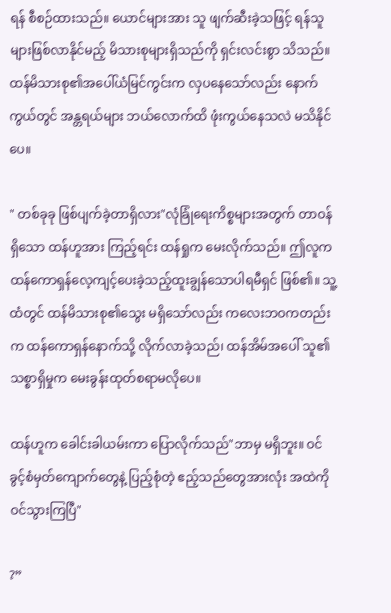ရန် စီစဉ်ထားသည်။ ယောင်များအား သူ ဖျက်ဆီးခဲ့သဖြင့် ရန်သူများဖြစ်လာနိုင်မည့် မိသားစုများရှိသည်ကို ရှင်းလင်းစွာ သိသည်။ ထန်မိသားစု၏အပေါ်ယံမြင်ကွင်းက လှပ‌နေသော်လည်း နောက်ကွယ်တွင် အန္တရယ်များ ဘယ်လောက်ထိ ဖုံးကွယ်နေသလဲ မသိနိုင်ပေ။

" တစ်ခုခု ဖြစ်ပျက်ခဲ့တာရှိလား"လုံခြုံရေးကိစ္စများအတွက် တာဝန်ရှိသော ထန်ဟူအား ကြည့်ရင်း ထန်ရှုက မေးလိုက်သည်။ ဤလူက ထန်ကောရှန်လေ့ကျင့်ပေးခဲ့သည့်ထူးချွန်သောပါရမီရှင် ဖြစ်၏။ သူ့ထံတွင် ထန်မိသားစု၏သွေး မရှိသော်လည်း ကလေးဘဝကတည်းက ထန်ကောရှန်နောက်သို့ လိုက်လာခဲ့သည်၊ ထန်အိမ်အပေါ် သူ၏သစ္စာရှိမှုက မေးခွန်းထုတ်စရာမလိုပေ။

ထန်ဟူက ခေါင်းခါယမ်းကာ ပြောလိုက်သည်"ဘာမှ မရှိဘူး။ ဝင်ခွင့်စံမှတ်ကျောက်တွေနဲ့ ပြည့်စုံတဲ့ ဧည့်သည်တွေအားလုံး အထဲကို ဝင်သွားကြပြီ"

?”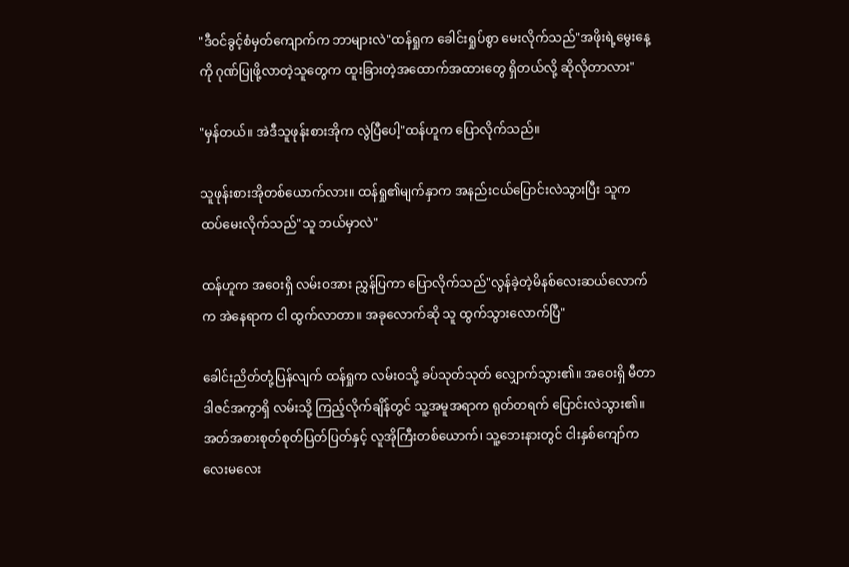"ဒီဝင်ခွင့်စံမှတ်ကျောက်က ဘာများလဲ"ထန်ရှုက ခေါင်းရှုပ်စွာ မေးလိုက်သည်"အဖိုးရဲ့မွေးနေ့ကို ဂုဏ်ပြုဖို့လာတဲ့သူတွေက ထူးခြားတဲ့အထောက်အထားတွေ ရှိတယ်လို့ ဆိုလိုတာလား"

"မှန်တယ်။ အဲဒီသူဖုန်းစားအိုက လွဲပြီပေါ့"ထန်ဟူက ပြောလိုက်သည်။

သူဖုန်းစားအိုတစ်ယောက်လား။ ထန်ရှု၏မျက်နှာက အနည်းငယ်ပြောင်းလဲသွားပြီး သူက ထပ်‌မေးလိုက်သည်"သူ ဘယ်မှာလဲ"

ထန်ဟူက အဝေးရှိ လမ်းဝအား ညွှန်ပြကာ ပြောလိုက်သည်"လွန်ခဲ့တဲ့မိနစ်လေးဆယ်လောက်က အဲနေရာက ငါ ထွက်လာတာ။ အခုလောက်ဆို သူ ထွက်သွားလောက်ပြီ"

ခေါင်းညိတ်တုံ့ပြန်လျက် ထန်ရှုက လမ်းဝသို့ ခပ်သုတ်သုတ် လျှောက်သွား၏။ အဝေးရှိ မီတာဒါဇင်အကွာရှိ လမ်းသို့ ကြည့်လိုက်ချိန်တွင် သူ့အမူအရာက ရုတ်တရက် ပြောင်းလဲသွား၏။ အတ်အစားစုတ်စုတ်ပြတ်ပြတ်နှင့် လူအိုကြီးတစ်ယောက်၊ သူ့ဘေးနားတွင် ငါးနှစ်ကျော်ကလေးမလေး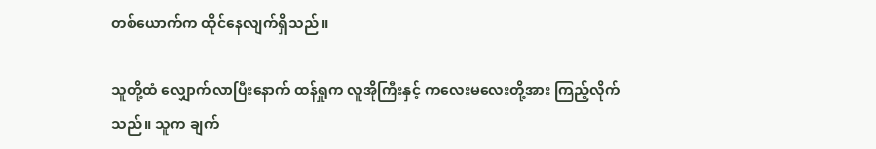တစ်ယောက်က ထိုင်နေလျက်ရှိသည်။

သူတို့ထံ လျှောက်လာပြီးနောက် ထန်ရှုက လူအိုကြီးနှင့် ကလေးမလေးတို့အား ကြည့်လိုက်သည်။ သူက ချက်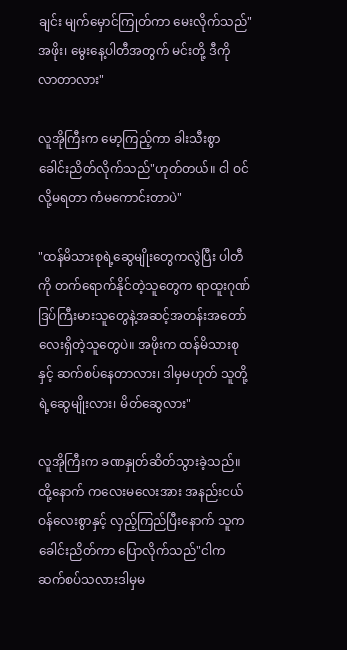ချင်း မျက်မှောင်ကြုတ်ကာ မေးလိုက်သည်"အဖိုး၊ မွေးနေ့ပါတီအတွက် မင်းတို့ ဒီကို လာတာလား"

လူအိုကြီးက မော့ကြည့်ကာ ခါးသီးစွာ ခေါင်းညိတ်လိုက်သည်"ဟုတ်တယ်။ ငါ ဝင်လို့မရတာ ကံမကောင်းတာပဲ"

"ထန်မိသားစုရဲ့ဆွေမျိုးတွေကလွဲပြီး ပါတီကို တက်ရောက်နိုင်တဲ့သူတွေက ရာထူးဂုဏ်ဒြပ်ကြီးမားသူတွေနဲ့အဆင့်အတန်းအတော်လေးရှိတဲ့သူတွေပဲ။ အဖိုးက ထန်မိသားစုနှင့် ဆက်စပ်နေတာလား၊ ဒါမှမဟုတ် သူတို့ရဲ့ဆွေမျိုးလား၊ မိတ်ဆွေလား"

လူအိုကြီးက ခဏနှုတ်ဆိတ်သွားခဲ့သည်။ ထို့နောက် ကလေးမလေးအား အနည်းငယ် ဝန်လေးစွာနှင့် လှည့်ကြည်ပြီးနောက် သူက ခေါင်းညိတ်ကာ ပြောလိုက်သည်"ငါက ဆက်စပ်သလားဒါမှမ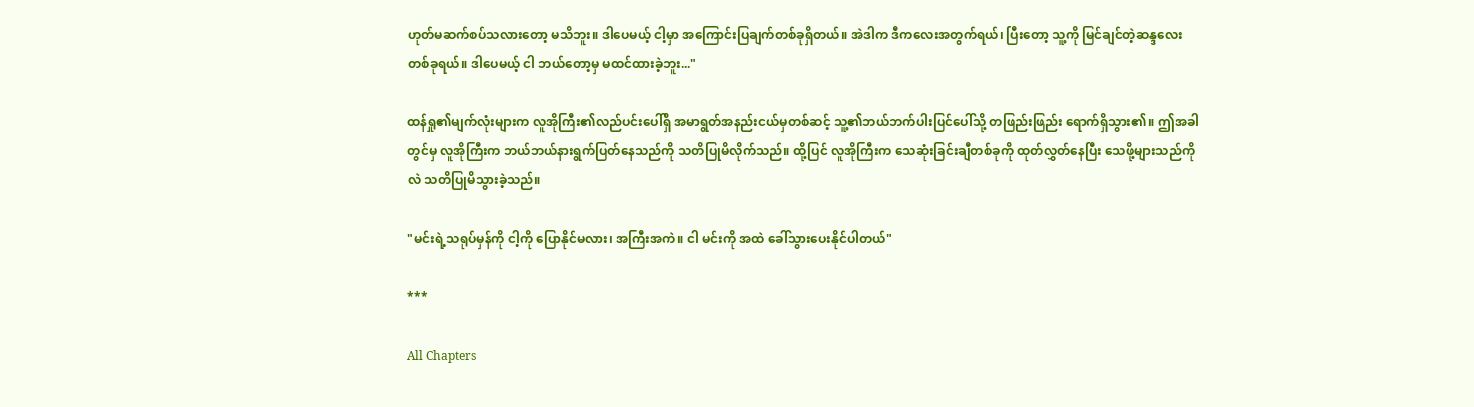ဟုတ်မဆက်စပ်သလားတော့ မသိဘူး။ ဒါပေမယ့် ငါ့မှာ အကြောင်းပြချက်တစ်ခုရှိတယ်။ အဲဒါက ဒီကလေးအတွက်ရယ်၊ ပြီးတော့ သူ့ကို မြင်ချင်တဲ့ဆန္ဒလေးတစ်ခုရယ်။ ဒါပေမယ့် ငါ ဘယ်တော့မှ မထင်ထားခဲ့ဘူး..."

ထန်ရှု၏မျက်လုံးများက လူအိုကြီး၏လည်ပင်းပေါ်ရှိ အမာရွတ်အနည်းငယ်မှတစ်ဆင့် သူ့၏ဘယ်ဘက်ပါးပြင်ပေါ်သို့ တဖြည်းဖြည်း ရောက်ရှိသွား၏။ ဤအခါတွင်မှ လူအိုကြီးက ဘယ်ဘယ်နားရွက်ပြတ်‌နေသည်ကို သတိပြုမိလိုက်သည်။ ထို့ပြင် လူအိုကြီးက သေဆုံးခြင်းချီတစ်ခုကို ထုတ်လွှတ်နေပြီး သေဖို့များသည်ကိုလဲ သတိပြုမိသွားခဲ့သည်။

"မင်းရဲ့သရုပ်မှန်ကို ငါ့ကို ပြောနိုင်မလား၊ အကြီးအကဲ။ ငါ မင်းကို အထဲ ခေါ်သွားပေးနိုင်ပါတယ်"

***

All Chapters